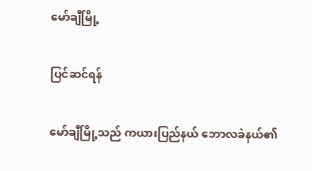မော်ချီမြို့

ပြင်ဆင်ရန်

မော်ချီမြို့သည် ကယားပြည်နယ် ဘောလခဲနယ်၏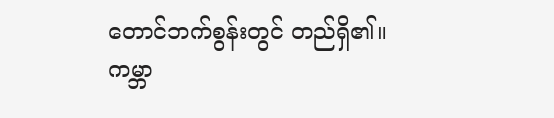တောင်ဘက်စွန်းတွင် တည်ရှိ၏။ ကမ္ဘာ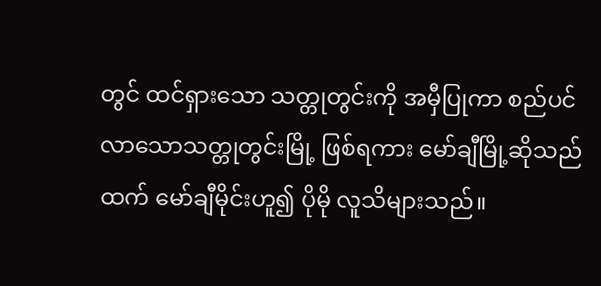တွင် ထင်ရှားသော သတ္တုတွင်းကို အမှီပြုကာ စည်ပင်လာသောသတ္တုတွင်းမြို့ ဖြစ်ရကား မော်ချီမြို့ဆိုသည်ထက် မော်ချီမိုင်းဟူ၍ ပိုမို လူသိများသည်။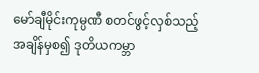မော်ချီမိုင်းကုမ္ပဏီ စတင်ဖွင့်လှစ်သည့် အချိန်မှစ၍ ဒုတိယကမ္ဘာ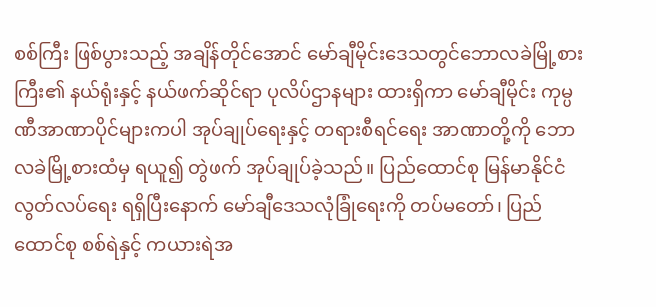စစ်ကြီး ဖြစ်ပွားသည့် အချိန်တိုင်အောင် မော်ချီမိုင်းဒေသတွင်ဘောလခဲမြို့စားကြီး၏ နယ်ရုံးနှင့် နယ်ဖက်ဆိုင်ရာ ပုလိပ်ဌာနများ ထားရှိကာ မော်ချီမိုင်း ကုမ္ပဏီအာဏာပိုင်များကပါ အုပ်ချုပ်ရေးနှင့် တရားစီရင်ရေး အာဏာတို့ကို ဘောလခဲမြို့စားထံမှ ရယူ၍ တွဲဖက် အုပ်ချုပ်ခဲ့သည်။ ပြည်ထောင်စု မြန်မာနိုင်ငံ လွတ်လပ်ရေး ရရှိပြီးနောက် မော်ချီဒေသလုံခြုံရေးကို တပ်မတော်၊ ပြည်ထောင်စု စစ်ရဲနှင့် ကယားရဲအ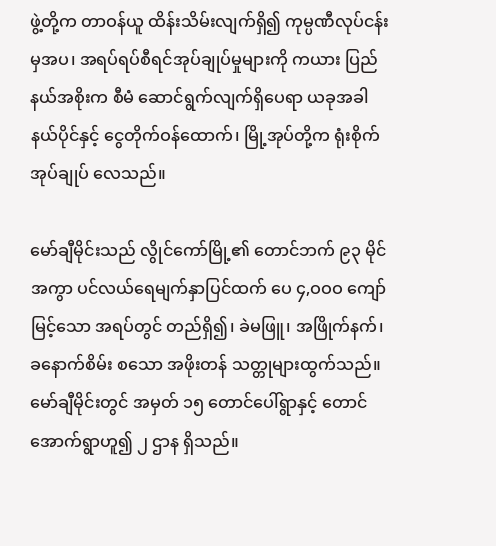ဖွဲ့တို့က တာဝန်ယူ ထိန်းသိမ်းလျက်ရှိ၍ ကုမ္ပဏီလုပ်ငန်းမှအပ၊ အရပ်ရပ်စီရင်အုပ်ချုပ်မှုများကို ကယား ပြည်နယ်အစိုးက စီမံ ဆောင်ရွက်လျက်ရှိပေရာ ယခုအခါ နယ်ပိုင်နှင့် ငွေတိုက်ဝန်ထောက်၊ မြို့အုပ်တို့က ရုံးစိုက်အုပ်ချုပ် လေသည်။

မော်ချီမိုင်းသည် လွိုင်ကော်မြို့၏ တောင်ဘက် ၉၃ မိုင် အကွာ ပင်လယ်ရေမျက်နှာပြင်ထက် ပေ ၄,ဝဝဝ ကျော်မြင့်သော အရပ်တွင် တည်ရှိ၍၊ ခဲမဖြူ၊ အဖြိုက်နက်၊ ခနောက်စိမ်း စသော အဖိုးတန် သတ္တုများထွက်သည်။ မော်ချီမိုင်းတွင် အမှတ် ၁၅ တောင်ပေါ်ရွာနှင့် တောင်အောက်ရွာဟူ၍ ၂ ဌာန ရှိသည်။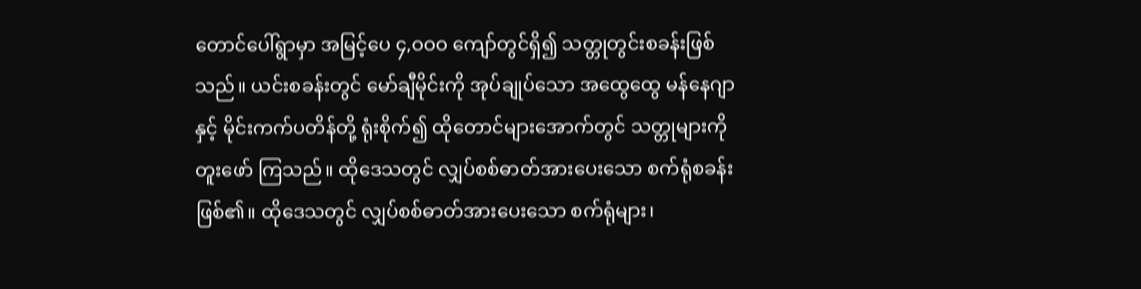တောင်ပေါ်ရွာမှာ အမြင့်ပေ ၄,ဝဝဝ ကျော်တွင်ရှိ၍ သတ္တုတွင်းစခန်းဖြစ်သည်။ ယင်းစခန်းတွင် မော်ချီမိုင်းကို အုပ်ချုပ်သော အထွေထွေ မန်နေဂျာနှင့် မိုင်းကက်ပတိန်တို့ ရုံးစိုက်၍ ထိုတောင်များအောက်တွင် သတ္တုများကို တူးဖော် ကြသည်။ ထိုဒေသတွင် လျှပ်စစ်ဓာတ်အားပေးသော စက်ရုံစခန်း ဖြစ်၏။ ထိုဒေသတွင် လျှပ်စစ်ဓာတ်အားပေးသော စက်ရုံများ၊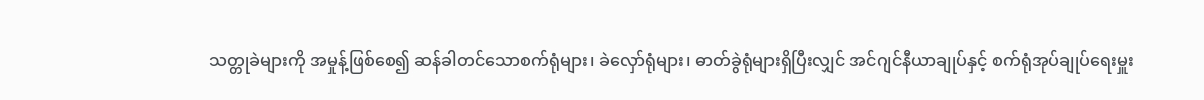သတ္တုခဲများကို အမှုန့်ဖြစ်စေ၍ ဆန်ခါတင်သောစက်ရုံများ၊ ခဲလှော်ရုံများ၊ ဓာတ်ခွဲရုံများရှိပြီးလျှင် အင်ဂျင်နီယာချုပ်နှင့် စက်ရုံအုပ်ချုပ်ရေးမှူး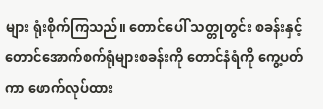များ ရုံးစိုက်ကြသည်။ တောင်ပေါ် သတ္တုတွင်း စခန်းနှင့် တောင်အောက်စက်ရုံများစခန်းကို တောင်နံရံကို ကွေ့ပတ်ကာ ဖောက်လုပ်ထား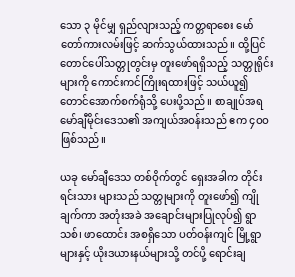သော ၃ မိုင်မျှ ရှည်လျားသည့် ကတ္တရာစေး မော်တော်ကားလမ်းဖြင့် ဆက်သွယ်ထားသည်။ ထို့ပြင် တောင်ပေါ်သတ္တုတွင်းမှ တူးဖော်ရရှိသည့် သတ္တုရိုင်းများကို ကောင်းကင်ကြိုးရထားဖြင့် သယ်ယူ၍ တောင်အောက်စက်ရုံသို့ ပေးပို့သည်။ စာချုပ်အရ မော်ချီမိုင်းဒေသ၏ အကျယ်အဝန်းသည် ဧက ၄ဝဝ ဖြစ်သည်။

ယခု မော်ချီဒေသ တစ်ဝိုက်တွင် ရှေးအခါက တိုင်းရင်းသား များသည် သတ္တုများကို တူးဖော်၍ ကျိုချက်ကာ အတုံးအခဲ အချောင်းများပြုလုပ်၍ ရွာသစ်၊ ဖာထောင်း အစရှိသော ပတ်ဝန်းကျင် မြို့ရွာများနှင့် ယိုးဒယားနယ်များသို့ တင်ပို့ ရောင်းချ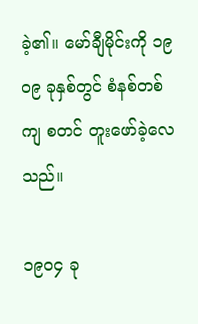ခဲ့၏။ မော်ချီမိုင်းကို ၁၉ဝ၉ ခုနှစ်တွင် စံနစ်တစ်ကျ စတင် တူးဖော်ခဲ့လေသည်။

၁၉ဝ၄ ခု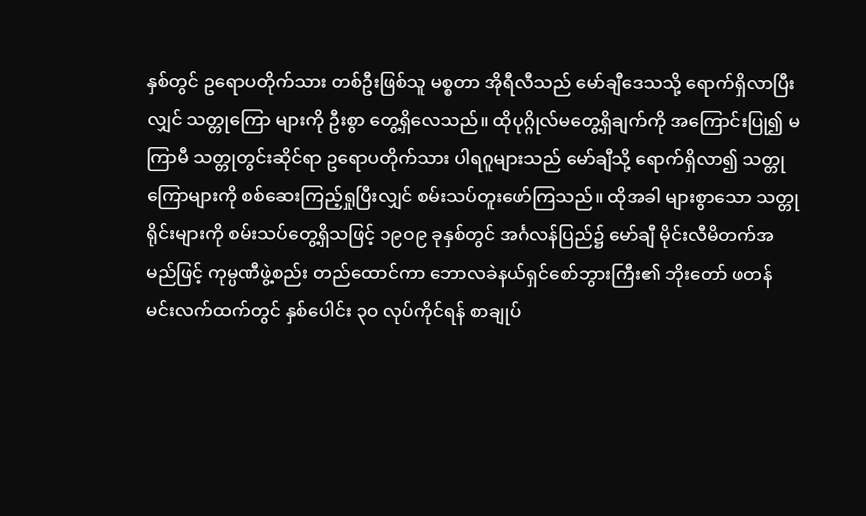နှစ်တွင် ဥရောပတိုက်သား တစ်ဦးဖြစ်သူ မစ္စတာ အိုရီလီသည် မော်ချီဒေသသို့ ရောက်ရှိလာပြီးလျှင် သတ္တုကြော များကို ဦးစွာ တွေ့ရှိလေသည်။ ထိုပုဂ္ဂိုလ်မတွေ့ရှိချက်ကို အကြောင်းပြု၍ မကြာမီ သတ္တုတွင်းဆိုင်ရာ ဥရောပတိုက်သား ပါရဂူများသည် မော်ချီသို့ ရောက်ရှိလာ၍ သတ္တုကြောများကို စစ်ဆေးကြည့်ရှုပြီးလျှင် စမ်းသပ်တူးဖော်ကြသည်။ ထိုအခါ များစွာသော သတ္တုရိုင်းများကို စမ်းသပ်တွေ့ရှိသဖြင့် ၁၉ဝ၉ ခုနှစ်တွင် အင်္ဂလန်ပြည်၌ မော်ချီ မိုင်းလီမိတက်အမည်ဖြင့် ကုမ္ပဏီဖွဲ့စည်း တည်ထောင်ကာ ဘောလခဲနယ်ရှင်စော်ဘွားကြီး၏ ဘိုးတော် ဖတန်မင်းလက်ထက်တွင် နှစ်ပေါင်း ၃ဝ လုပ်ကိုင်ရန် စာချုပ်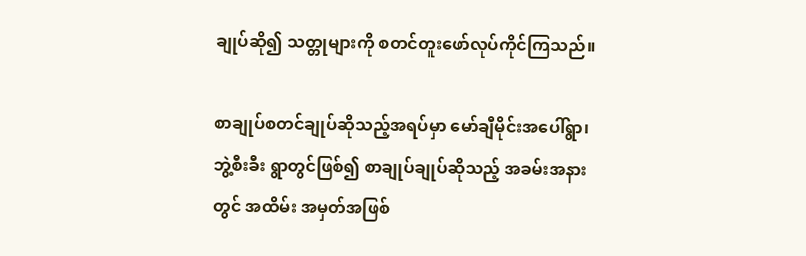ချုပ်ဆို၍ သတ္တုများကို စတင်တူးဖော်လုပ်ကိုင်ကြသည်။

စာချုပ်စတင်ချုပ်ဆိုသည့်အရပ်မှာ မော်ချီမိုင်းအပေါ်ရွာ၊ ဘွဲ့စီးခီး ရွာတွင်ဖြစ်၍ စာချုပ်ချုပ်ဆိုသည့် အခမ်းအနားတွင် အထိမ်း အမှတ်အဖြစ်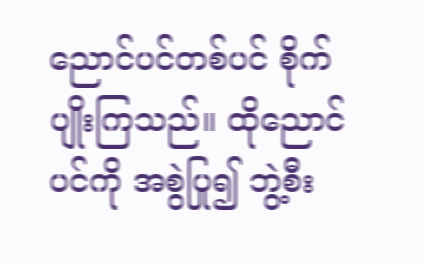ညောင်ပင်တစ်ပင် စိုက်ပျိုးကြသည်။ ထိုညောင် ပင်ကို အစွဲပြု၍ ဘွဲ့စီး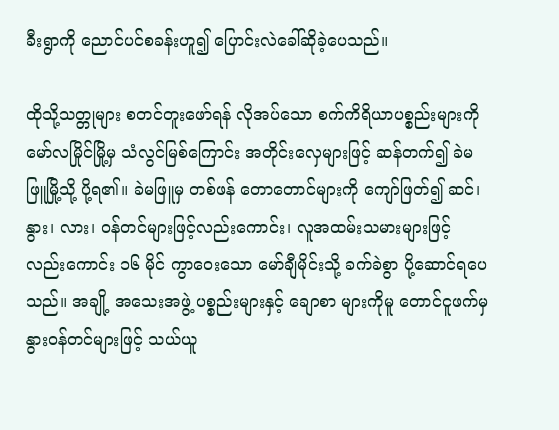ခီးရွာကို ညောင်ပင်စခန်းဟူ၍ ပြောင်းလဲခေါ်ဆိုခဲ့ပေသည်။

ထိုသို့သတ္တုများ စတင်တူးဖော်ရန် လိုအပ်သော စက်ကိရိယာပစ္စည်းများကို မော်လမြိုင်မြို့မှ သံလွင်မြစ်ကြောင်း အတိုင်းလှေများဖြင့် ဆန်တက်၍ ခဲမဖြူမြို့သို့ ပို့ရ၏။ ခဲမဖြူမှ တစ်ဖန် တောတောင်များကို ကျော်ဖြတ်၍ ဆင်၊ နွား၊ လား၊ ဝန်တင်များဖြင့်လည်းကောင်း၊ လူအထမ်းသမားများဖြင့် လည်းကောင်း ၁၆ မိုင် ကွာဝေးသော မော်ချီမိုင်းသို့ ခက်ခဲစွာ ပို့ဆောင်ရပေသည်။ အချို့ အသေးအဖွဲ့ ပစ္စည်းများနှင့် ချောစာ များကိုမူ တောင်ငူဖက်မှ နွားဝန်တင်များဖြင့် သယ်ယူ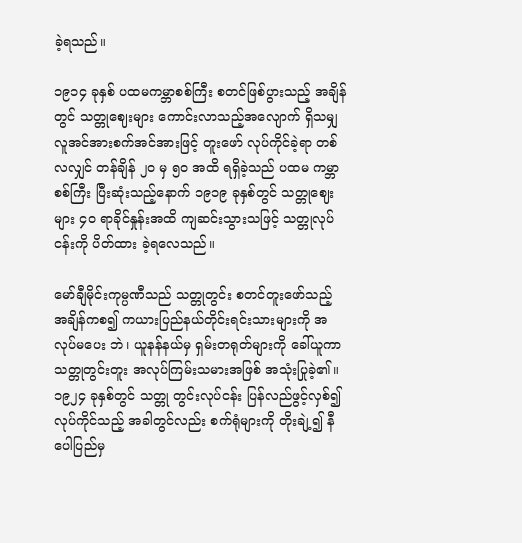ခဲ့ရသည်။

၁၉၁၄ ခုနှစ် ပထမကမ္ဘာစစ်ကြီး စတင်ဖြစ်ပွားသည့် အချိန်တွင် သတ္တုဈေးများ ကောင်းလာသည့်အလျောက် ရှိသမျှ လူအင်အားစက်အင်အားဖြင့် တူးဖော် လုပ်ကိုင်ခဲ့ရာ တစ်လလျှင် တန်ချိန် ၂ဝ မှ ၅ဝ အထိ ရရှိခဲ့သည် ပထမ ကမ္ဘာစစ်ကြီး ပြီးဆုံးသည့်နောက် ၁၉၁၉ ခုနှစ်တွင် သတ္တုဈေးများ ၄ဝ ရာခိုင်နှုန်းအထိ ကျဆင်းသွားသဖြင့် သတ္တုလုပ်ငန်းကို ပိတ်ထား ခဲ့ရလေသည်။

မော်ချီမိုင်းကုမ္ပဏီသည် သတ္တုတွင်း စတင်တူးဖော်သည့် အချိန်ကစ၍ ကယားပြည်နယ်တိုင်းရင်းသားများကို အလုပ်မပေး ဘဲ၊ ယူနန်နယ်မှ ရှမ်းတရုတ်များကို ခေါ်ယူကာ သတ္တုတွင်းတူး အလုပ်ကြမ်းသမားအဖြစ် အသုံးပြုခဲ့၏။ ၁၉၂၄ ခုနှစ်တွင် သတ္တု တွင်းလုပ်ငန်း ပြန်လည်ဖွင့်လှစ်၍ လုပ်ကိုင်သည့် အခါတွင်လည်း စက်ရုံများကို တိုးချဲ့၍ နီပေါပြည်မှ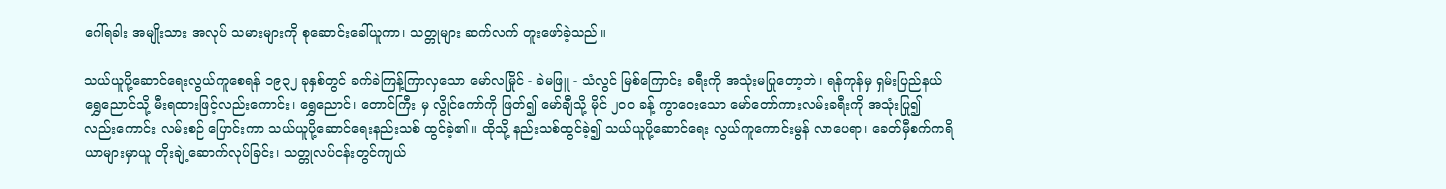ဂေါ်ရခါး အမျိုးသား အလုပ် သမားများကို စုဆောင်းခေါ်ယူကာ၊ သတ္တုများ ဆက်လက် တူးဖော်ခဲ့သည်။

သယ်ယူပို့ဆောင်ရေးလွယ်ကူစေရန် ၁၉၃၂ ခုနှစ်တွင် ခက်ခဲကြန့်ကြာလှသော မော်လမြိုင် - ခဲမဖြူ - သံလွင် မြစ်ကြောင်း ခရီးကို အသုံးမပြုတော့ဘဲ၊ ရန်ကုန်မှ ရှမ်းပြည်နယ် ရွှေညောင်သို့ မီးရထားဖြင့်လည်းကောင်း၊ ရွှေညောင်၊ တောင်ကြီး မှ လွိုင်ကော်ကို ဖြတ်၍ မော်ချီသို့ မိုင် ၂ဝဝ ခန့် ကွာဝေးသော မော်တော်ကားလမ်းခရီးကို အသုံးပြု၍ လည်းကောင်း လမ်းစဉ် ပြောင်းကာ သယ်ယူပို့ဆောင်ရေးနည်းသစ် ထွင်ခဲ့၏။ ထိုသို့ နည်းသစ်ထွင်ခဲ့၍ သယ်ယူပို့ဆောင်ရေး လွယ်ကူကောင်းမွန် လာပေရာ၊ ခေတ်မှီစက်ကရိယာများမှာယူ တိုးချဲ့ဆောက်လုပ်ခြင်း၊ သတ္တုလပ်ငန်းတွင်ကျယ်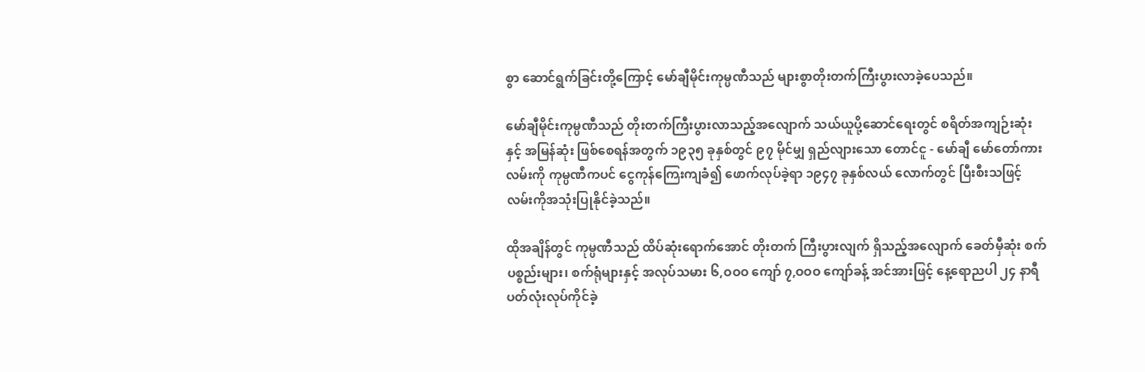စွာ ဆောင်ရွက်ခြင်းတို့ကြောင့် မော်ချီမိုင်းကုမ္ပဏီသည် များစွာတိုးတက်ကြီးပွားလာခဲ့ပေသည်။

မော်ချီမိုင်းကုမ္ပဏီသည် တိုးတက်ကြီးပွားလာသည့်အလျောက် သယ်ယူပို့ဆောင်ရေးတွင် စရိတ်အကျဉ်းဆုံးနှင့် အမြန်ဆုံး ဖြစ်စေရန်အတွက် ၁၉၃၅ ခုနှစ်တွင် ၉၇ မိုင်မျှ ရှည်လျားသော တောင်ငူ - မော်ချီ မော်တော်ကားလမ်းကို ကုမ္ပဏီကပင် ငွေကုန်ကြေးကျခံ၍ ဖောက်လုပ်ခဲ့ရာ ၁၉၄၇ ခုနှစ်လယ် လောက်တွင် ပြီးစီးသဖြင့် လမ်းကိုအသုံးပြုနိုင်ခဲ့သည်။

ထိုအချိန်တွင် ကုမ္ပဏီသည် ထိပ်ဆုံးရောက်အောင် တိုးတက် ကြီးပွားလျက် ရှိသည့်အလျောက် ခေတ်မှီဆုံး စက်ပစ္စည်းများ၊ စက်ရုံများနှင့် အလုပ်သမား ၆,ဝဝဝ ကျော် ၇,ဝဝဝ ကျော်ခန့် အင်အားဖြင့် နေ့ရောညပါ ၂၄ နာရီ ပတ်လုံးလုပ်ကိုင်ခဲ့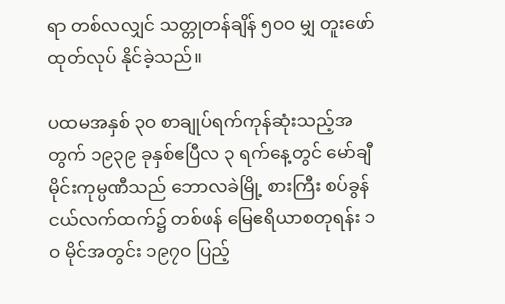ရာ တစ်လလျှင် သတ္တုတန်ချိန် ၅ဝဝ မျှ တူးဖော်ထုတ်လုပ် နိုင်ခဲ့သည်။

ပထမအနှစ် ၃ဝ စာချုပ်ရက်ကုန်ဆုံးသည့်အတွက် ၁၉၃၉ ခုနှစ်ဧပြီလ ၃ ရက်နေ့တွင် မော်ချီမိုင်းကုမ္ပဏီသည် ဘောလခဲမြို့ စားကြီး စပ်ခွန်ငယ်လက်ထက်၌ တစ်ဖန် မြေဧရိယာစတုရန်း ၁ဝ မိုင်အတွင်း ၁၉၇ဝ ပြည့်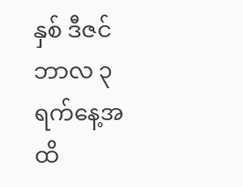နှစ် ဒီဇင်ဘာလ ၃ ရက်နေ့အထိ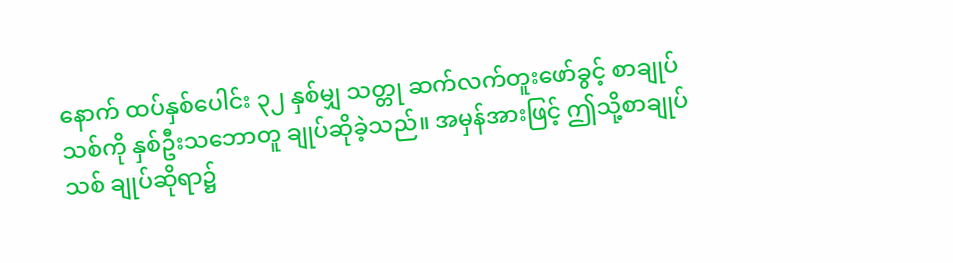နောက် ထပ်နှစ်ပေါင်း ၃၂ နှစ်မျှ သတ္တု ဆက်လက်တူးဖော်ခွင့် စာချုပ် သစ်ကို နှစ်ဦးသဘောတူ ချုပ်ဆိုခဲ့သည်။ အမှန်အားဖြင့် ဤသို့စာချုပ်သစ် ချုပ်ဆိုရာ၌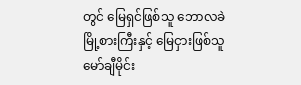တွင် မြေရှင်ဖြစ်သူ ဘောလခဲ မြို့စားကြီးနှင့် မြေငှားဖြစ်သူ မော်ချီမိုင်း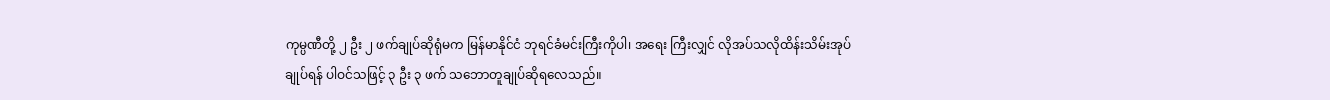ကုမ္ပဏီတို့ ၂ ဦး ၂ ဖက်ချုပ်ဆိုရုံမက မြန်မာနိုင်ငံ ဘုရင်ခံမင်းကြီးကိုပါ၊ အရေး ကြီးလျှင် လိုအပ်သလိုထိန်းသိမ်းအုပ်ချုပ်ရန် ပါဝင်သဖြင့် ၃ ဦး ၃ ဖက် သဘောတူချုပ်ဆိုရလေသည်။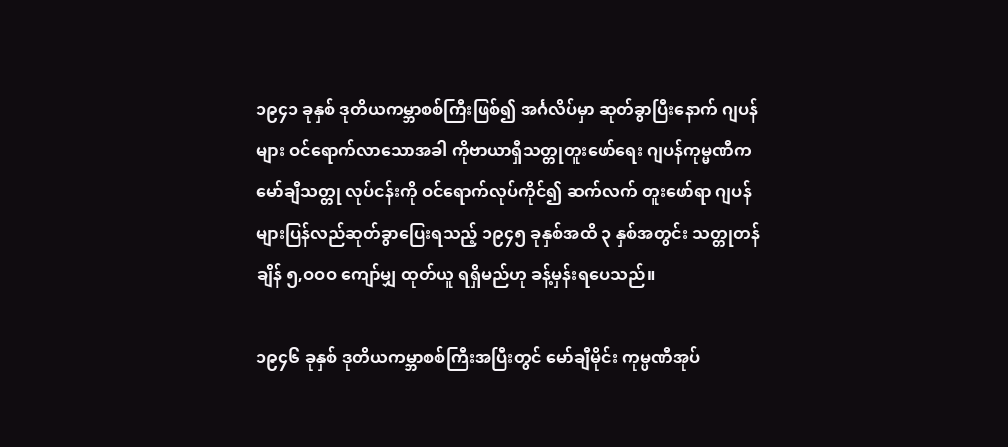၁၉၄၁ ခုနှစ် ဒုတိယကမ္ဘာစစ်ကြီးဖြစ်၍ အင်္ဂလိပ်မှာ ဆုတ်ခွာပြီးနောက် ဂျပန်များ ဝင်ရောက်လာသောအခါ ကိုဗာယာရှီသတ္တုတူးဖော်ရေး ဂျပန်ကုမ္မဏီက မော်ချီသတ္တု လုပ်ငန်းကို ဝင်ရောက်လုပ်ကိုင်၍ ဆက်လက် တူးဖော်ရာ ဂျပန်များပြန်လည်ဆုတ်ခွာပြေးရသည့် ၁၉၄၅ ခုနှစ်အထိ ၃ နှစ်အတွင်း သတ္တုတန်ချိန် ၅,ဝဝဝ ကျော်မျှ ထုတ်ယူ ရရှိမည်ဟု ခန့်မှန်းရပေသည်။

၁၉၄၆ ခုနှစ် ဒုတိယကမ္ဘာစစ်ကြီးအပြီးတွင် မော်ချီမိုင်း ကုမ္ပဏီအုပ်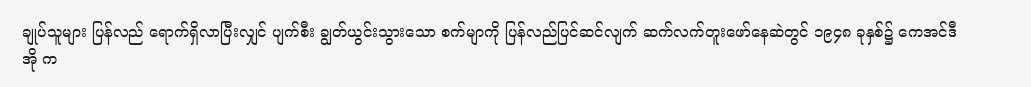ချုပ်သူများ ပြန်လည် ရောက်ရှိလာပြီးလျှင် ပျက်စီး ချွတ်ယွင်းသွားသော စက်မျာကို ပြန်လည်ပြင်ဆင်လျက် ဆက်လက်တူးဖော်နေဆဲတွင် ၁၉၄၈ ခုနှစ်၌ ကေအင်ဒီအို က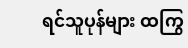ရင်သူပုန်များ ထကြွ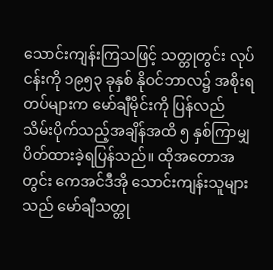သောင်းကျန်းကြသဖြင့် သတ္တုတွင်း လုပ်ငန်းကို ၁၉၅၃ ခုနှစ် နိုဝင်ဘာလ၌ အစိုးရတပ်များက မော်ချီမိုင်းကို ပြန်လည် သိမ်းပိုက်သည့်အချိန်အထိ ၅ နှစ်ကြာမျှ ပိတ်ထားခဲ့ရပြန်သည်။ ထိုအတောအတွင်း ကေအင်ဒီအို သောင်းကျန်းသူများသည် မော်ချီသတ္တု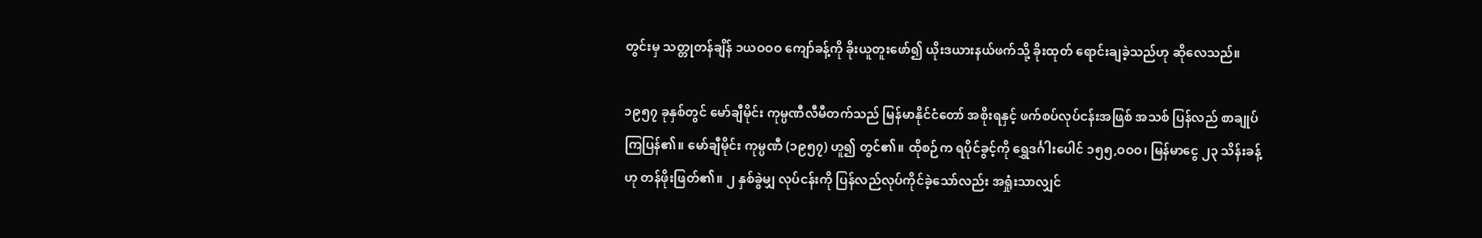တွင်းမှ သတ္တုတန်ချိန် ၁ယဝဝဝ ကျော်ခန့်ကို ခိုးယူတူးဖော်၍ ယိုးဒယားနယ်ဖက်သို့ ခိုးထုတ် ရောင်းချခဲ့သည်ဟု ဆိုလေသည်။

၁၉၅၇ ခုနှစ်တွင် မော်ချီမိုင်း ကုမ္ပဏီလီမီတက်သည် မြန်မာနိုင်ငံတော် အစိုးရနှင့် ဖက်စပ်လုပ်ငန်းအဖြစ် အသစ် ပြန်လည် စာချုပ်ကြပြန်၏။ မော်ချီမိုင်း ကုမ္ပဏီ (၁၉၅၇) ဟူ၍ တွင်၏။ ထိုစဉ်က ရပိုင်ခွင့်ကို ရွှေဒင်္ဂါးပေါင် ၁၅၅,ဝဝဝ၊ မြန်မာငွေ ၂၃ သိန်းခန့်ဟု တန်ဖိုးဖြတ်၏။ ၂ နှစ်ခွဲမျှ လုပ်ငန်းကို ပြန်လည်လုပ်ကိုင်ခဲ့သော်လည်း အရှုံးသာလျှင်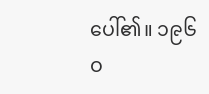ပေါ်၏။ ၁၉၆ဝ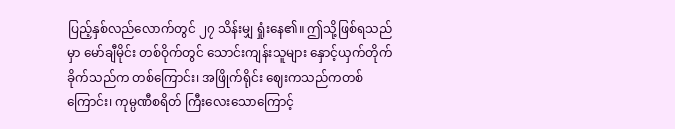ပြည့်နှစ်လည်လောက်တွင် ၂၇ သိန်းမျှ ရှုံးနေ၏။ ဤသို့ဖြစ်ရသည်မှာ မော်ချီမိုင်း တစ်ဝိုက်တွင် သောင်းကျန်းသူများ နှောင့်ယှက်တိုက်ခိုက်သည်က တစ်ကြောင်း၊ အဖြိုက်ရိုင်း ဈေးကသည်ကတစ်ကြောင်း၊ ကုမ္ပဏီစရိတ် ကြီးလေးသောကြောင့်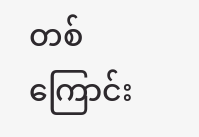တစ်ကြောင်း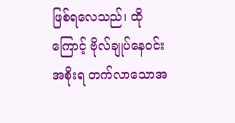ဖြစ်ရလေသည်၊ ထိုကြောင့် ဗိုလ်ချုပ်နေဝင်းအစိုးရ တက်လာသောအ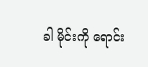ခါ မိုင်းကို ရောင်း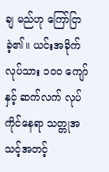ချ မည်ဟု ကြော်ငြာခဲ့၏။ ယင်းအခိုက် လုပ်သား ၁ဝဝ ကျော်နှင့် ဆက်လက် လုပ်ကိုင်နေရာ သတ္တုအသင့်အတင့်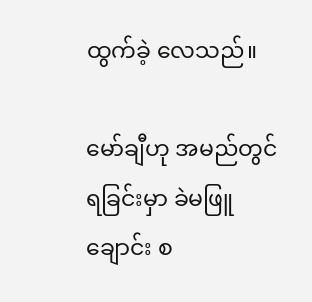ထွက်ခဲ့ လေသည်။

မော်ချီဟု အမည်တွင်ရခြင်းမှာ ခဲမဖြူချောင်း စ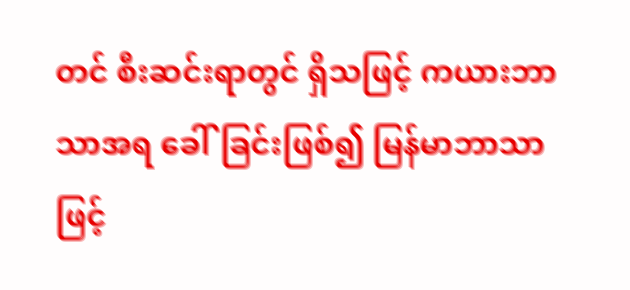တင် စီးဆင်းရာတွင် ရှိသဖြင့် ကယားဘာသာအရ ခေါ်ခြင်းဖြစ်၍ မြန်မာဘာသာဖြင့်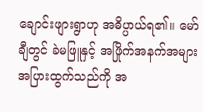ချောင်းဖျားရွာဟု အဓိပ္ပာယ်ရ၏။ မော်ချီတွင် ခဲမဖြူနှင့် အဖြိုက်အနက်အများအပြားထွက်သည်ကို အ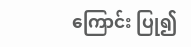ကြောင်း ပြု၍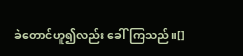ခဲတောင်ဟူ၍လည်း ခေါ်ကြသည်။[]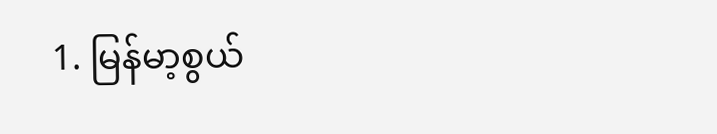1. မြန်မာ့စွယ်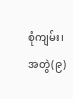စုံကျမ်း၊ အတွဲ(၉)